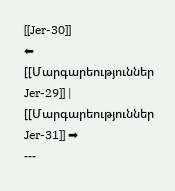[[Jer-30]]
⬅ [[Մարգարեություններ Jer-29]] | [[Մարգարեություններ Jer-31]] ➡
---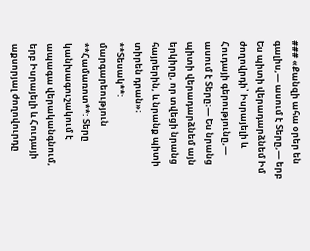### «Քանզի ահա օրեր են գալիս,— ասում է Տերը,— երբ Ես պիտի վերադարձնեմ Իմ ժողովրդի՝ Իսրայելի և Հուդայի գերությունը,— ասում է Տերը։— Ես նրանց պիտի վերադարձնեմ այն երկիրը, որ տվեցի նրանց հայրերին, և նրանք պիտի տիրեն դրան»։
**Տեսակ**: մարգարեություն
**Համառոտ**: Տերը կանխագուշակում է ապագա վերականգնում, երբ Իսրայելի և Հուդայի աքսորյալ ժողովուրդը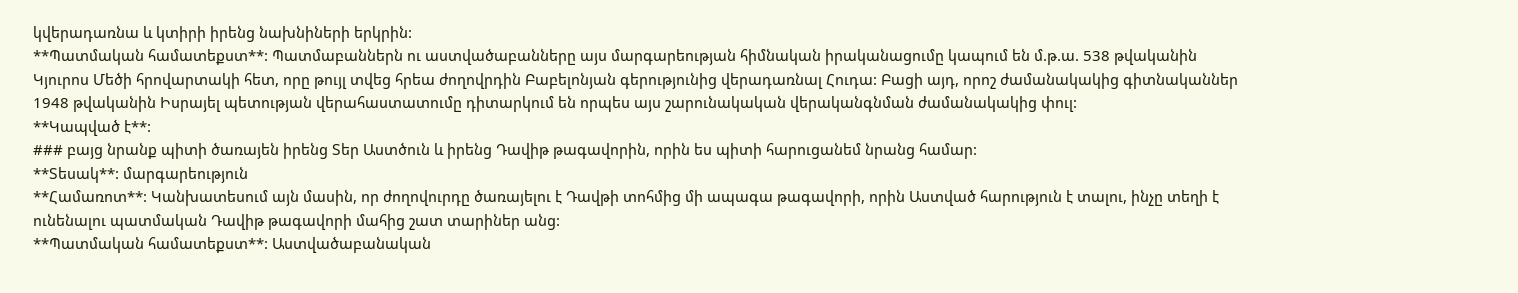կվերադառնա և կտիրի իրենց նախնիների երկրին:
**Պատմական համատեքստ**: Պատմաբաններն ու աստվածաբանները այս մարգարեության հիմնական իրականացումը կապում են մ.թ.ա. 538 թվականին Կյուրոս Մեծի հրովարտակի հետ, որը թույլ տվեց հրեա ժողովրդին Բաբելոնյան գերությունից վերադառնալ Հուդա: Բացի այդ, որոշ ժամանակակից գիտնականներ 1948 թվականին Իսրայել պետության վերահաստատումը դիտարկում են որպես այս շարունակական վերականգնման ժամանակակից փուլ:
**Կապված է**:
### բայց նրանք պիտի ծառայեն իրենց Տեր Աստծուն և իրենց Դավիթ թագավորին, որին ես պիտի հարուցանեմ նրանց համար:
**Տեսակ**: մարգարեություն
**Համառոտ**: Կանխատեսում այն մասին, որ ժողովուրդը ծառայելու է Դավթի տոհմից մի ապագա թագավորի, որին Աստված հարություն է տալու, ինչը տեղի է ունենալու պատմական Դավիթ թագավորի մահից շատ տարիներ անց:
**Պատմական համատեքստ**: Աստվածաբանական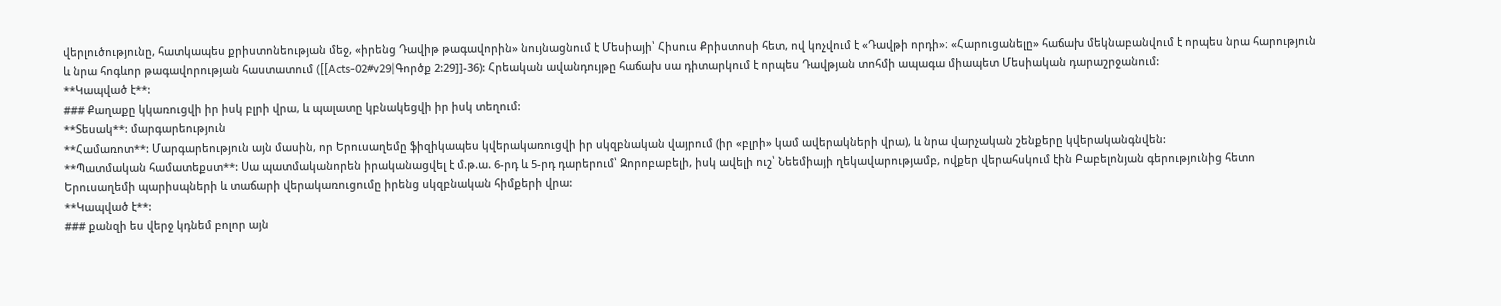վերլուծությունը, հատկապես քրիստոնեության մեջ, «իրենց Դավիթ թագավորին» նույնացնում է Մեսիայի՝ Հիսուս Քրիստոսի հետ, ով կոչվում է «Դավթի որդի»։ «Հարուցանելը» հաճախ մեկնաբանվում է որպես նրա հարություն և նրա հոգևոր թագավորության հաստատում ([[Acts-02#v29|Գործք 2:29]]-36): Հրեական ավանդույթը հաճախ սա դիտարկում է որպես Դավթյան տոհմի ապագա միապետ Մեսիական դարաշրջանում:
**Կապված է**:
### Քաղաքը կկառուցվի իր իսկ բլրի վրա, և պալատը կբնակեցվի իր իսկ տեղում:
**Տեսակ**: մարգարեություն
**Համառոտ**: Մարգարեություն այն մասին, որ Երուսաղեմը ֆիզիկապես կվերակառուցվի իր սկզբնական վայրում (իր «բլրի» կամ ավերակների վրա), և նրա վարչական շենքերը կվերականգնվեն:
**Պատմական համատեքստ**: Սա պատմականորեն իրականացվել է մ.թ.ա. 6-րդ և 5-րդ դարերում՝ Զորոբաբելի, իսկ ավելի ուշ՝ Նեեմիայի ղեկավարությամբ, ովքեր վերահսկում էին Բաբելոնյան գերությունից հետո Երուսաղեմի պարիսպների և տաճարի վերակառուցումը իրենց սկզբնական հիմքերի վրա:
**Կապված է**:
### քանզի ես վերջ կդնեմ բոլոր այն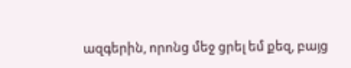ազգերին, որոնց մեջ ցրել եմ քեզ, բայց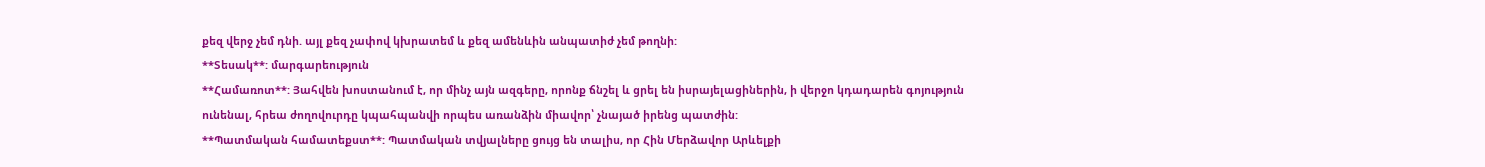քեզ վերջ չեմ դնի. այլ քեզ չափով կխրատեմ և քեզ ամենևին անպատիժ չեմ թողնի:
**Տեսակ**: մարգարեություն
**Համառոտ**: Յահվեն խոստանում է, որ մինչ այն ազգերը, որոնք ճնշել և ցրել են իսրայելացիներին, ի վերջո կդադարեն գոյություն ունենալ, հրեա ժողովուրդը կպահպանվի որպես առանձին միավոր՝ չնայած իրենց պատժին:
**Պատմական համատեքստ**: Պատմական տվյալները ցույց են տալիս, որ Հին Մերձավոր Արևելքի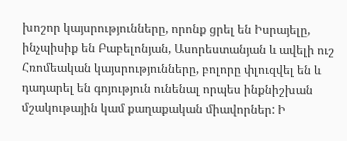խոշոր կայսրությունները, որոնք ցրել են Իսրայելը, ինչպիսիք են Բաբելոնյան, Ասորեստանյան և ավելի ուշ Հռոմեական կայսրությունները, բոլորը փլուզվել են և դադարել են գոյություն ունենալ որպես ինքնիշխան մշակութային կամ քաղաքական միավորներ: Ի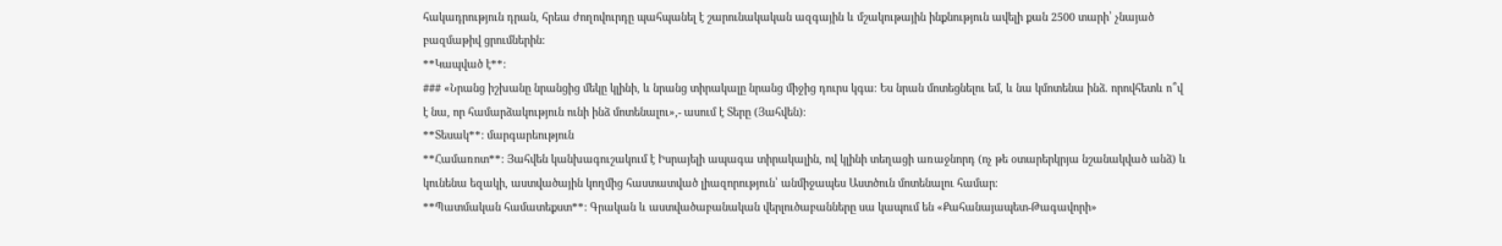հակադրություն դրան, հրեա ժողովուրդը պահպանել է շարունակական ազգային և մշակութային ինքնություն ավելի քան 2500 տարի՝ չնայած բազմաթիվ ցրումներին:
**Կապված է**:
### «Նրանց իշխանը նրանցից մեկը կլինի, և նրանց տիրակալը նրանց միջից դուրս կգա։ Ես նրան մոտեցնելու եմ, և նա կմոտենա ինձ. որովհետև ո՞վ է նա, որ համարձակություն ունի ինձ մոտենալու»,- ասում է Տերը (Յահվեն)։
**Տեսակ**: մարգարեություն
**Համառոտ**: Յահվեն կանխագուշակում է Իսրայելի ապագա տիրակալին, ով կլինի տեղացի առաջնորդ (ոչ թե օտարերկրյա նշանակված անձ) և կունենա եզակի, աստվածային կողմից հաստատված լիազորություն՝ անմիջապես Աստծուն մոտենալու համար։
**Պատմական համատեքստ**: Գրական և աստվածաբանական վերլուծաբանները սա կապում են «Քահանայապետ-Թագավորի»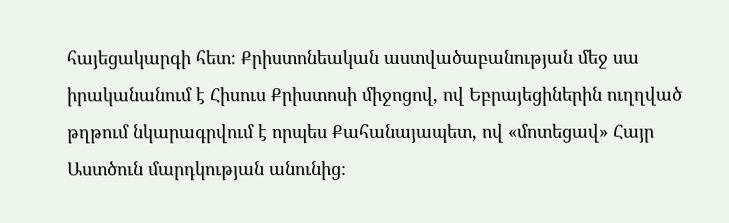հայեցակարգի հետ։ Քրիստոնեական աստվածաբանության մեջ սա իրականանում է Հիսուս Քրիստոսի միջոցով, ով Եբրայեցիներին ուղղված թղթում նկարագրվում է որպես Քահանայապետ, ով «մոտեցավ» Հայր Աստծուն մարդկության անունից։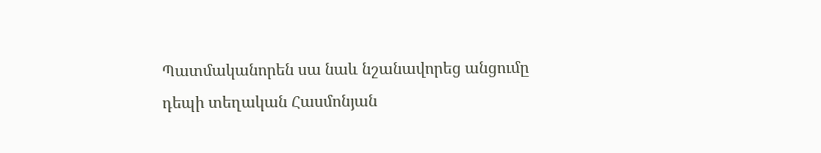Պատմականորեն սա նաև նշանավորեց անցումը դեպի տեղական Հասմոնյան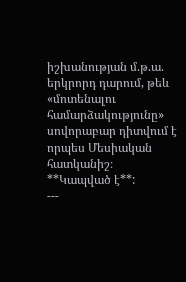իշխանության մ.թ.ա. երկրորդ դարում, թեև «մոտենալու համարձակությունը» սովորաբար դիտվում է որպես Մեսիական հատկանիշ։
**Կապված է**:
---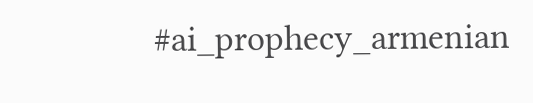#ai_prophecy_armenian